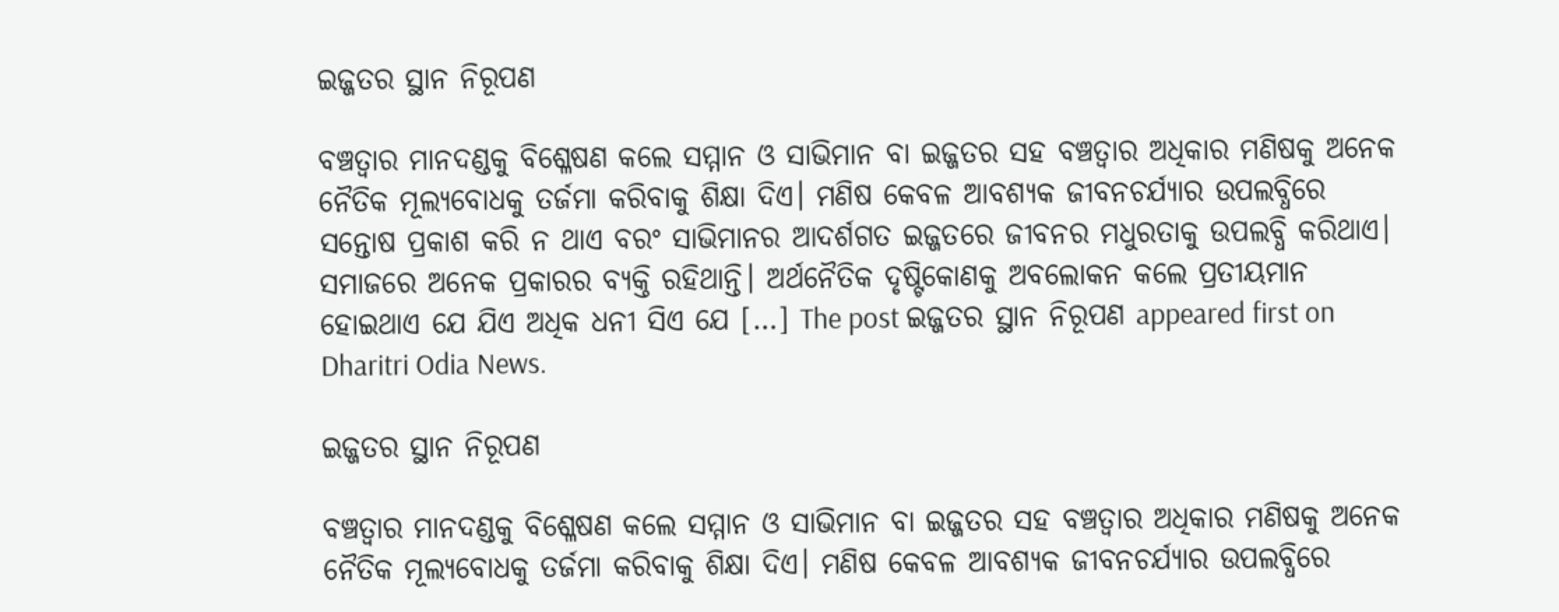ଇଜ୍ଜତର ସ୍ଥାନ ନିରୂପଣ

ବଞ୍ଚତ୍ବାର ମାନଦଣ୍ଡକୁ ବିଶ୍ଳେଷଣ କଲେ ସମ୍ମାନ ଓ ସାଭିମାନ ବା ଇଜ୍ଜତର ସହ ବଞ୍ଚତ୍ବାର ଅଧିକାର ମଣିଷକୁ ଅନେକ ନୈତିକ ମୂଲ୍ୟବୋଧକୁ ତର୍ଜମା କରିବାକୁ ଶିକ୍ଷା ଦିଏ। ମଣିଷ କେବଳ ଆବଶ୍ୟକ ଜୀବନଚର୍ଯ୍ୟାର ଉପଲବ୍ଧିରେ ସନ୍ତୋଷ ପ୍ରକାଶ କରି ନ ଥାଏ ବରଂ ସାଭିମାନର ଆଦର୍ଶଗତ ଇଜ୍ଜତରେ ଜୀବନର ମଧୁରତାକୁ ଉପଲବ୍ଧି କରିଥାଏ। ସମାଜରେ ଅନେକ ପ୍ରକାରର ବ୍ୟକ୍ତି ରହିଥାନ୍ତି। ଅର୍ଥନୈତିକ ଦୃଷ୍ଟିକୋଣକୁ ଅବଲୋକନ କଲେ ପ୍ରତୀୟମାନ ହୋଇଥାଏ ଯେ ଯିଏ ଅଧିକ ଧନୀ ସିଏ ଯେ […] The post ଇଜ୍ଜତର ସ୍ଥାନ ନିରୂପଣ appeared first on Dharitri Odia News.

ଇଜ୍ଜତର ସ୍ଥାନ ନିରୂପଣ

ବଞ୍ଚତ୍ବାର ମାନଦଣ୍ଡକୁ ବିଶ୍ଳେଷଣ କଲେ ସମ୍ମାନ ଓ ସାଭିମାନ ବା ଇଜ୍ଜତର ସହ ବଞ୍ଚତ୍ବାର ଅଧିକାର ମଣିଷକୁ ଅନେକ ନୈତିକ ମୂଲ୍ୟବୋଧକୁ ତର୍ଜମା କରିବାକୁ ଶିକ୍ଷା ଦିଏ। ମଣିଷ କେବଳ ଆବଶ୍ୟକ ଜୀବନଚର୍ଯ୍ୟାର ଉପଲବ୍ଧିରେ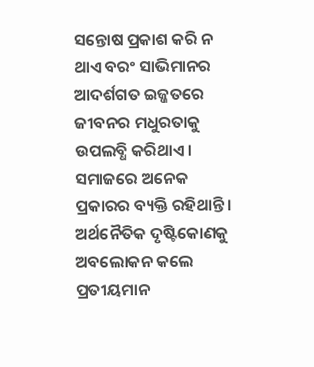ସନ୍ତୋଷ ପ୍ରକାଶ କରି ନ ଥାଏ ବରଂ ସାଭିମାନର ଆଦର୍ଶଗତ ଇଜ୍ଜତରେ ଜୀବନର ମଧୁରତାକୁ ଉପଲବ୍ଧି କରିଥାଏ। ସମାଜରେ ଅନେକ ପ୍ରକାରର ବ୍ୟକ୍ତି ରହିଥାନ୍ତି। ଅର୍ଥନୈତିକ ଦୃଷ୍ଟିକୋଣକୁ ଅବଲୋକନ କଲେ ପ୍ରତୀୟମାନ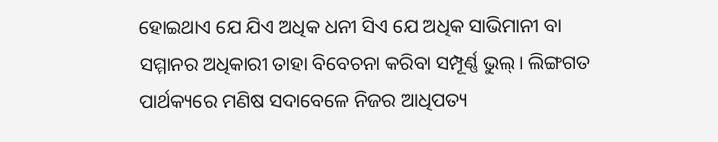ହୋଇଥାଏ ଯେ ଯିଏ ଅଧିକ ଧନୀ ସିଏ ଯେ ଅଧିକ ସାଭିମାନୀ ବା ସମ୍ମାନର ଅଧିକାରୀ ତାହା ବିବେଚନା କରିବା ସମ୍ପୂର୍ଣ୍ଣ ଭୁଲ୍‌। ଲିଙ୍ଗଗତ ପାର୍ଥକ୍ୟରେ ମଣିଷ ସଦାବେଳେ ନିଜର ଆଧିପତ୍ୟ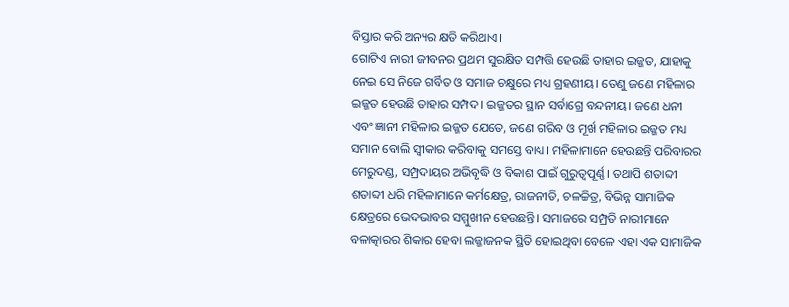ବିସ୍ତାର କରି ଅନ୍ୟର କ୍ଷତି କରିଥାଏ।
ଗୋଟିଏ ନାରୀ ଜୀବନର ପ୍ରଥମ ସୁରକ୍ଷିତ ସମ୍ପତ୍ତି ହେଉଛି ତାହାର ଇଜ୍ଜତ, ଯାହାକୁ ନେଇ ସେ ନିଜେ ଗର୍ବିତ ଓ ସମାଜ ଚକ୍ଷୁରେ ମଧ୍ୟ ଗ୍ରହଣୀୟ। ତେଣୁ ଜଣେ ମହିଳାର ଇଜ୍ଜତ ହେଉଛି ତାହାର ସମ୍ପଦ। ଇଜ୍ଜତର ସ୍ଥାନ ସର୍ବାଗ୍ରେ ବନ୍ଦନୀୟ। ଜଣେ ଧନୀ ଏବଂ ଜ୍ଞାନୀ ମହିଳାର ଇଜ୍ଜତ ଯେତେ, ଜଣେ ଗରିବ ଓ ମୂର୍ଖ ମହିଳାର ଇଜ୍ଜତ ମଧ୍ୟ ସମାନ ବୋଲି ସ୍ବୀକାର କରିବାକୁ ସମସ୍ତେ ବାଧ୍ୟ। ମହିଳାମାନେ ହେଉଛନ୍ତି ପରିବାରର ମେରୁଦଣ୍ଡ, ସମ୍ପ୍ରଦାୟର ଅଭିବୃଦ୍ଧି ଓ ବିକାଶ ପାଇଁ ଗୁରୁତ୍ୱପୂର୍ଣ୍ଣ। ତଥାପି ଶତାବ୍ଦୀ ଶତାବ୍ଦୀ ଧରି ମହିଳାମାନେ କର୍ମକ୍ଷେତ୍ର, ରାଜନୀତି, ଚଳଚ୍ଚିତ୍ର, ବିଭିନ୍ନ ସାମାଜିକ କ୍ଷେତ୍ରରେ ଭେଦଭାବର ସମ୍ମୁଖୀନ ହେଉଛନ୍ତି। ସମାଜରେ ସମ୍ପ୍ରତି ନାରୀମାନେ ବଳାତ୍କାରର ଶିକାର ହେବା ଲଜ୍ଜାଜନକ ସ୍ଥିତି ହୋଇଥିବା ବେଳେ ଏହା ଏକ ସାମାଜିକ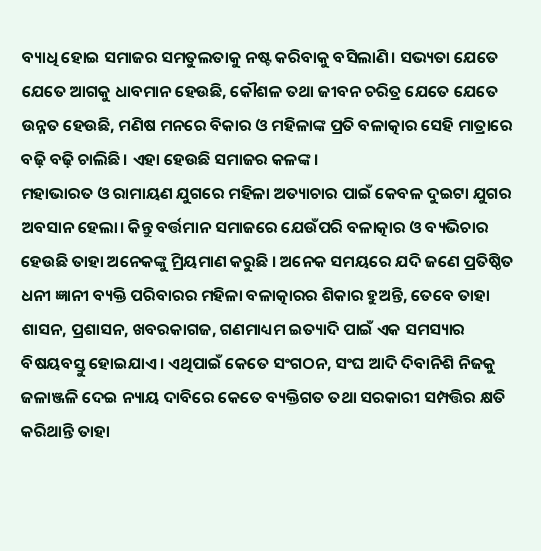ବ୍ୟାଧି ହୋଇ ସମାଜର ସମତୁଲତାକୁ ନଷ୍ଟ କରିବାକୁ ବସିଲାଣି। ସଭ୍ୟତା ଯେତେ ଯେତେ ଆଗକୁ ଧାବମାନ ହେଉଛି, କୌଶଳ ତଥା ଜୀବନ ଚରିତ୍ର ଯେତେ ଯେତେ ଉନ୍ନତ ହେଉଛି, ମଣିଷ ମନରେ ବିକାର ଓ ମହିଳାଙ୍କ ପ୍ରତି ବଳାତ୍କାର ସେହି ମାତ୍ରାରେ ବଢ଼ି ବଢ଼ି ଚାଲିଛି। ଏହା ହେଉଛି ସମାଜର କଳଙ୍କ।
ମହାଭାରତ ଓ ରାମାୟଣ ଯୁଗରେ ମହିଳା ଅତ୍ୟାଚାର ପାଇଁ କେବଳ ଦୁଇଟା ଯୁଗର ଅବସାନ ହେଲା। କିନ୍ତୁ ବର୍ତ୍ତମାନ ସମାଜରେ ଯେଉଁପରି ବଳାତ୍କାର ଓ ବ୍ୟଭିଚାର ହେଉଛି ତାହା ଅନେକଙ୍କୁ ମ୍ରିୟମାଣ କରୁଛି । ଅନେକ ସମୟରେ ଯଦି ଜଣେ ପ୍ରତିଷ୍ଠିତ ଧନୀ ଜ୍ଞାନୀ ବ୍ୟକ୍ତି ପରିବାରର ମହିଳା ବଳାତ୍କାରର ଶିକାର ହୁଅନ୍ତି, ତେବେ ତାହା ଶାସନ, ପ୍ରଶାସନ, ଖବରକାଗଜ, ଗଣମାଧ୍ୟମ ଇତ୍ୟାଦି ପାଇଁ ଏକ ସମସ୍ୟାର ବିଷୟବସ୍ତୁ ହୋଇଯାଏ। ଏଥିପାଇଁ କେତେ ସଂଗଠନ, ସଂଘ ଆଦି ଦିବାନିଶି ନିଜକୁ ଜଳାଞ୍ଜଳି ଦେଇ ନ୍ୟାୟ ଦାବିରେ କେତେ ବ୍ୟକ୍ତିଗତ ତଥା ସରକାରୀ ସମ୍ପତ୍ତିର କ୍ଷତି କରିଥାନ୍ତି ତାହା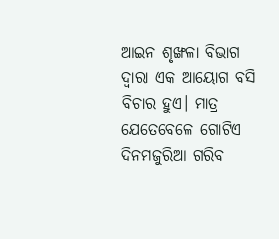ଆଇନ ଶୃଙ୍ଖଳା ବିଭାଗ ଦ୍ୱାରା ଏକ ଆୟୋଗ ବସି ବିଚାର ହୁଏ। ମାତ୍ର ଯେତେବେଳେ ଗୋଟିଏ ଦିନମଜୁରିଆ ଗରିବ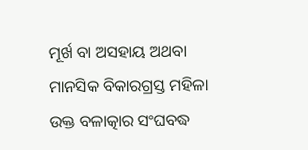ମୂର୍ଖ ବା ଅସହାୟ ଅଥବା ମାନସିକ ବିକାରଗ୍ରସ୍ତ ମହିଳା ଉକ୍ତ ବଳାତ୍କାର ସଂଘବଦ୍ଧ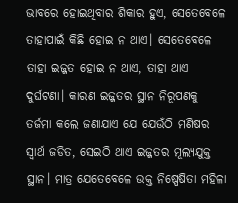ଭାବରେ ହୋଇଥିବାର ଶିକାର ହୁଏ, ସେତେବେଳେ ତାହାପାଇଁ କିଛି ହୋଇ ନ ଥାଏ। ସେତେବେଳେ ତାହା ଇଜ୍ଜତ ହୋଇ ନ ଥାଏ, ତାହା ଥାଏ ଦୁର୍ଘଟଣା। କାରଣ ଇଜ୍ଜତର ସ୍ଥାନ ନିରୂପଣକୁ ତର୍ଜମା କଲେ ଜଣାଯାଏ ଯେ ଯେଉଁଠି ମଣିଷର ସ୍ବାର୍ଥ ଜଡିତ, ସେଇଠି ଥାଏ ଇଜ୍ଜତର ମୂଲ୍ୟଯୁକ୍ତ ସ୍ଥାନ। ମାତ୍ର ଯେତେବେଳେ ଉକ୍ତ ନିଷ୍ପେଷିତା ମହିଳା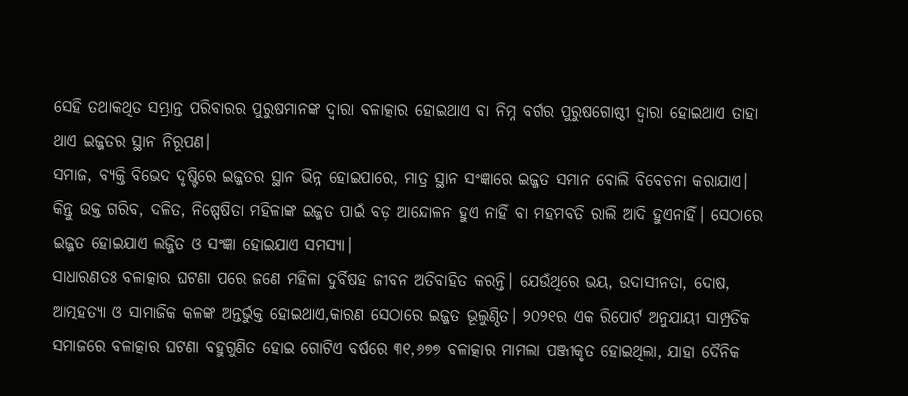ସେହି ତଥାକଥିତ ସମ୍ଭ୍ରାନ୍ତ ପରିବାରର ପୁରୁଷମାନଙ୍କ ଦ୍ୱାରା ବଳାତ୍କାର ହୋଇଥାଏ ବା ନିମ୍ନ ବର୍ଗର ପୁରୁଷଗୋଷ୍ଠୀ ଦ୍ୱାରା ହୋଇଥାଏ ତାହା ଥାଏ ଇଜ୍ଜତର ସ୍ଥାନ ନିରୂପଣ।
ସମାଜ, ବ୍ୟକ୍ତି ବିଭେଦ ଦୃଷ୍ଟିରେ ଇଜ୍ଜତର ସ୍ଥାନ ଭିନ୍ନ ହୋଇପାରେ, ମାତ୍ର ସ୍ଥାନ ସଂଜ୍ଞାରେ ଇଜ୍ଜତ ସମାନ ବୋଲି ବିବେଚନା କରାଯାଏ। କିନ୍ତୁ ଉକ୍ତ ଗରିବ, ଦଳିତ, ନିଷ୍ପେଷିତା ମହିଳାଙ୍କ ଇଜ୍ଜତ ପାଇଁ ବଡ଼ ଆନ୍ଦୋଳନ ହୁଏ ନାହିଁ ବା ମହମବତି ରାଲି ଆଦି ହୁଏନାହିଁ। ସେଠାରେ ଇଜ୍ଜତ ହୋଇଯାଏ ଲଜ୍ଜିତ ଓ ସଂଜ୍ଞା ହୋଇଯାଏ ସମସ୍ୟା।
ସାଧାରଣତଃ ବଳାତ୍କାର ଘଟଣା ପରେ ଜଣେ ମହିଳା ଦୁର୍ବିଷହ ଜୀବନ ଅତିବାହିତ କରନ୍ତି। ଯେଉଁଥିରେ ଭୟ, ଉଦାସୀନତା, ଦୋଷ, ଆତ୍ମହତ୍ୟା ଓ ସାମାଜିକ କଳଙ୍କ ଅନ୍ତର୍ଭୁକ୍ତ ହୋଇଥାଏ,କାରଣ ସେଠାରେ ଇଜ୍ଜତ ଭୂଲୁଣ୍ଠିତ। ୨୦୨୧ର ଏକ ରିପୋର୍ଟ ଅନୁଯାୟୀ ସାମ୍ପ୍ରତିକ ସମାଜରେ ବଳାତ୍କାର ଘଟଣା ବହୁଗୁଣିତ ହୋଇ ଗୋଟିଏ ବର୍ଷରେ ୩୧,୬୭୭ ବଳାତ୍କାର ମାମଲା ପଞ୍ଜୀକୃତ ହୋଇଥିଲା, ଯାହା ଦୈନିକ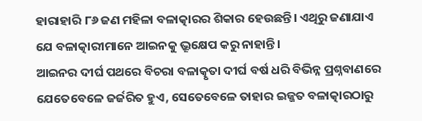ହାରାହାରି ୮୬ ଜଣ ମହିଳା ବଳାତ୍କାରର ଶିକାର ହେଉଛନ୍ତି। ଏଥିରୁ ଜଣାଯାଏ ଯେ ବଳାତ୍କାରୀମାନେ ଆଇନକୁ ଭ୍ରୂକ୍ଷେପ କରୁ ନାହାନ୍ତି।
ଆଇନର ଦୀର୍ଘ ପଥରେ ବିଚରା ବଳାତ୍କୃତା ଦୀର୍ଘ ବର୍ଷ ଧରି ବିଭିନ୍ନ ପ୍ରଶ୍ନବାଣରେ ଯେତେବେଳେ ଜର୍ଜରିତ ହୁଏ, ସେତେବେଳେ ତାହାର ଇଜ୍ଜତ ବଳାତ୍କାରଠାରୁ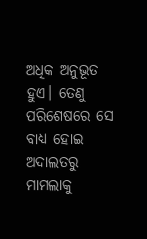ଅଧିକ ଅନୁଭୂତ ହୁଏ। ତେଣୁ ପରିଶେଷରେ ସେ ବାଧ୍ୟ ହୋଇ ଅଦାଲତରୁ ମାମଲାକୁ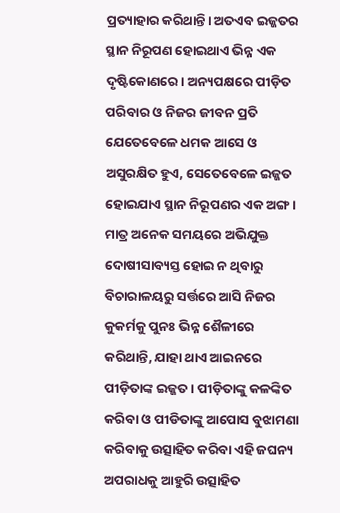ପ୍ରତ୍ୟାହାର କରିଥାନ୍ତି। ଅତଏବ ଇଜ୍ଜତର ସ୍ଥାନ ନିରୂପଣ ହୋଇଥାଏ ଭିନ୍ନ ଏକ ଦୃଷ୍ଟିକୋଣରେ। ଅନ୍ୟପକ୍ଷରେ ପୀଡ଼ିତ ପରିବାର ଓ ନିଜର ଜୀବନ ପ୍ରତି ଯେତେବେଳେ ଧମକ ଆସେ ଓ ଅସୁରକ୍ଷିତ ହୁଏ, ସେତେବେଳେ ଇଜ୍ଜତ ହୋଇଯାଏ ସ୍ଥାନ ନିରୂପଣର ଏକ ଅଙ୍ଗ। ମାତ୍ର ଅନେକ ସମୟରେ ଅଭିଯୁକ୍ତ ଦୋଷୀସାବ୍ୟସ୍ତ ହୋଇ ନ ଥିବାରୁ ବିଚାରାଳୟରୁ ସର୍ତ୍ତରେ ଆସି ନିଜର କୁକର୍ମକୁ ପୁନଃ ଭିନ୍ନ ଶୈଳୀରେ କରିଥାନ୍ତି, ଯାହା ଥାଏ ଆଇନରେ ପୀଡ଼ିତାଙ୍କ ଇଜ୍ଜତ। ପୀଡ଼ିତାଙ୍କୁ କଳଙ୍କିତ କରିବା ଓ ପୀଡିତାଙ୍କୁ ଆପୋସ ବୁଝାମଣା କରିବାକୁ ଉତ୍ସାହିତ କରିବା ଏହି ଜଘନ୍ୟ ଅପରାଧକୁ ଆହୁରି ଉତ୍ସାହିତ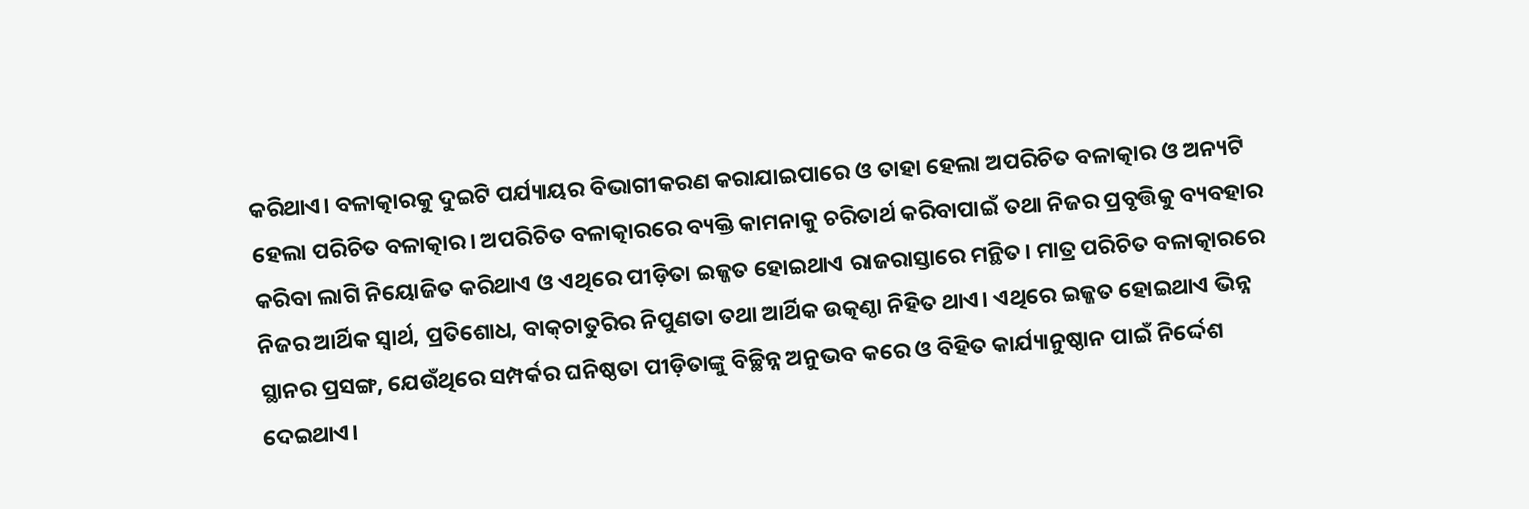କରିଥାଏ। ବଳାତ୍କାରକୁ ଦୁଇଟି ପର୍ଯ୍ୟାୟର ବିଭାଗୀକରଣ କରାଯାଇପାରେ ଓ ତାହା ହେଲା ଅପରିଚିତ ବଳାତ୍କାର ଓ ଅନ୍ୟଟି ହେଲା ପରିଚିତ ବଳାତ୍କାର। ଅପରିଚିତ ବଳାତ୍କାରରେ ବ୍ୟକ୍ତି କାମନାକୁ ଚରିତାର୍ଥ କରିବାପାଇଁ ତଥା ନିଜର ପ୍ରବୃତ୍ତିକୁ ବ୍ୟବହାର କରିବା ଲାଗି ନିୟୋଜିତ କରିଥାଏ ଓ ଏଥିରେ ପୀଡ଼ିତା ଇଜ୍ଜତ ହୋଇଥାଏ ରାଜରାସ୍ତାରେ ମନ୍ଥିତ। ମାତ୍ର ପରିଚିତ ବଳାତ୍କାରରେ ନିଜର ଆର୍ଥିକ ସ୍ବାର୍ଥ, ପ୍ରତିଶୋଧ, ବାକ୍‌ଚାତୁରିର ନିପୁଣତା ତଥା ଆର୍ଥିକ ଉତ୍କଣ୍ଠା ନିହିତ ଥାଏ। ଏଥିରେ ଇଜ୍ଜତ ହୋଇଥାଏ ଭିନ୍ନ ସ୍ଥାନର ପ୍ରସଙ୍ଗ, ଯେଉଁଥିରେ ସମ୍ପର୍କର ଘନିଷ୍ଠତା ପୀଡ଼ିତାଙ୍କୁ ବିଚ୍ଛିନ୍ନ ଅନୁଭବ କରେ ଓ ବିହିତ କାର୍ଯ୍ୟାନୁଷ୍ଠାନ ପାଇଁ ନିର୍ଦ୍ଦେଶ ଦେଇଥାଏ।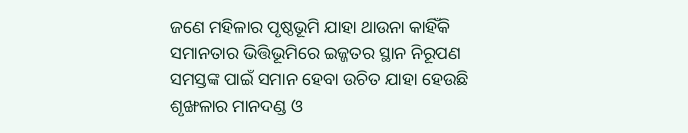ଜଣେ ମହିଳାର ପୃଷ୍ଠଭୂମି ଯାହା ଥାଉନା କାହିଁକି ସମାନତାର ଭିତ୍ତିଭୂମିରେ ଇଜ୍ଜତର ସ୍ଥାନ ନିରୂପଣ ସମସ୍ତଙ୍କ ପାଇଁ ସମାନ ହେବା ଉଚିତ ଯାହା ହେଉଛି ଶୃଙ୍ଖଳାର ମାନଦଣ୍ଡ ଓ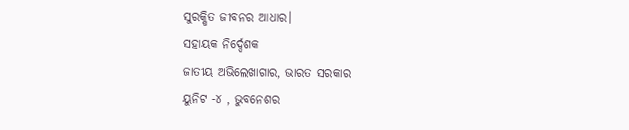ସୁରକ୍ଷିତ ଜୀବନର ଆଧାର।
ସହାୟକ ନିର୍ଦ୍ଦେଶକ
ଜାତୀୟ ଅଭିଲେଖାଗାର, ଭାରତ ସରକାର
ୟୁନିଟ -୪ , ଭୁବନେଶର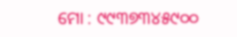ମୋ : ୯୯୩୭୩୪୫୯୦୦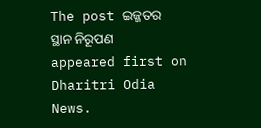The post ଇଜ୍ଜତର ସ୍ଥାନ ନିରୂପଣ appeared first on Dharitri Odia News.